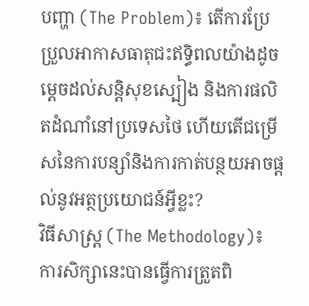បញ្ហា (The Problem)៖ តើការប្រែប្រួលអាកាសធាតុជះឥទ្ធិពលយ៉ាងដូចម្តេចដល់សន្តិសុខស្បៀង និងការផលិតដំណាំនៅប្រទេសថៃ ហើយតើជម្រើសនៃការបន្សាំនិងការកាត់បន្ថយអាចផ្តល់នូវអត្ថប្រយោជន៍អ្វីខ្លះ?
វិធីសាស្ត្រ (The Methodology)៖ ការសិក្សានេះបានធ្វើការត្រួតពិ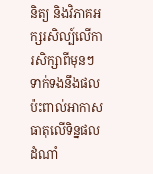និត្យ និងវិភាគអក្សរសិល្ប៍លើការសិក្សាពីមុនៗទាក់ទងនឹងផលប៉ះពាល់អាកាសធាតុលើទិន្នផលដំណាំ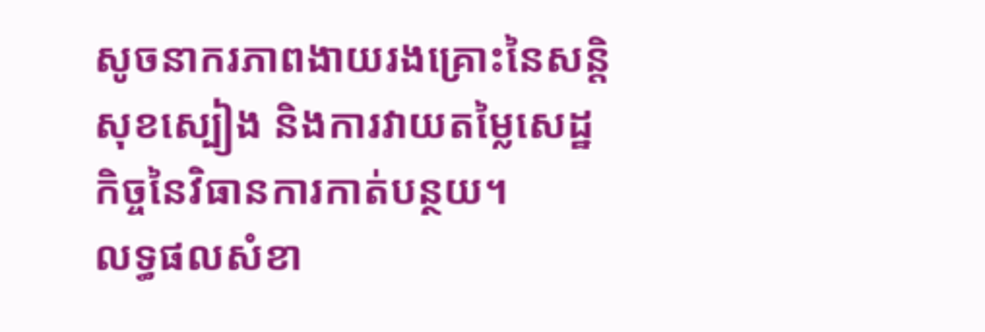សូចនាករភាពងាយរងគ្រោះនៃសន្តិសុខស្បៀង និងការវាយតម្លៃសេដ្ឋកិច្ចនៃវិធានការកាត់បន្ថយ។
លទ្ធផលសំខា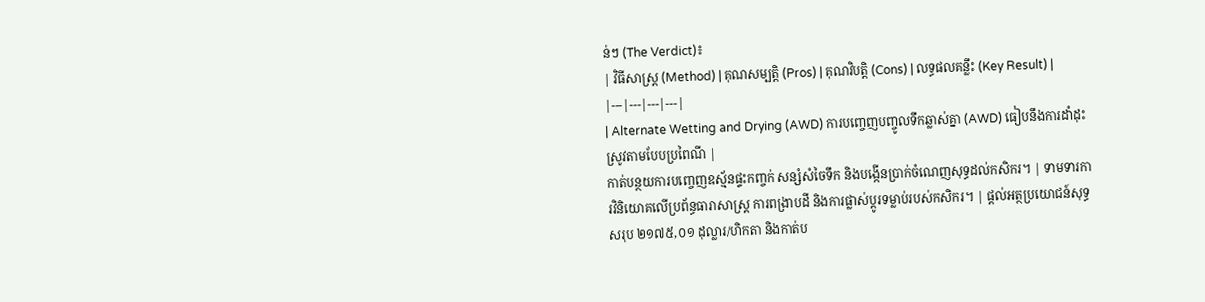ន់ៗ (The Verdict)៖
| វិធីសាស្ត្រ (Method) | គុណសម្បត្តិ (Pros) | គុណវិបត្តិ (Cons) | លទ្ធផលគន្លឹះ (Key Result) |
|---|---|---|---|
| Alternate Wetting and Drying (AWD) ការបញ្ចេញបញ្ចូលទឹកឆ្លាស់គ្នា (AWD) ធៀបនឹងការដាំដុះស្រូវតាមបែបប្រពៃណី |
កាត់បន្ថយការបញ្ចេញឧស្ម័នផ្ទះកញ្ចក់ សន្សំសំចៃទឹក និងបង្កើនប្រាក់ចំណេញសុទ្ធដល់កសិករ។ | ទាមទារការវិនិយោគលើប្រព័ន្ធធារាសាស្ត្រ ការពង្រាបដី និងការផ្លាស់ប្តូរទម្លាប់របស់កសិករ។ | ផ្តល់អត្ថប្រយោជន៍សុទ្ធសរុប ២១៧៥,០១ ដុល្លារ/ហិកតា និងកាត់ប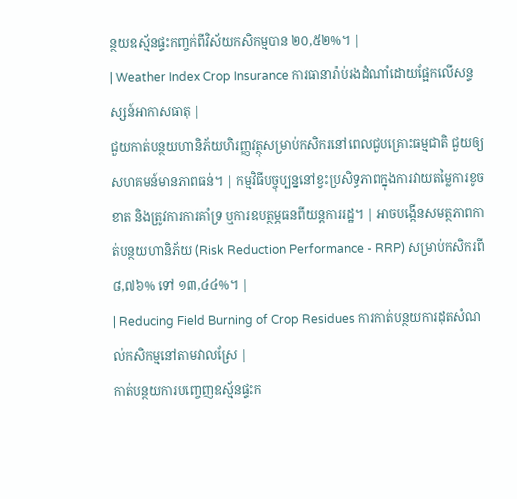ន្ថយឧស្ម័នផ្ទះកញ្ចក់ពីវិស័យកសិកម្មបាន ២០,៥២%។ |
| Weather Index Crop Insurance ការធានារ៉ាប់រងដំណាំដោយផ្អែកលើសន្ទស្សន៍អាកាសធាតុ |
ជួយកាត់បន្ថយហានិភ័យហិរញ្ញវត្ថុសម្រាប់កសិករនៅពេលជួបគ្រោះធម្មជាតិ ជួយឲ្យសហគមន៍មានភាពធន់។ | កម្មវិធីបច្ចុប្បន្ននៅខ្វះប្រសិទ្ធភាពក្នុងការវាយតម្លៃការខូចខាត និងត្រូវការការគាំទ្រ ឬការឧបត្ថម្ភធនពីយន្តការរដ្ឋ។ | អាចបង្កើនសមត្ថភាពកាត់បន្ថយហានិភ័យ (Risk Reduction Performance - RRP) សម្រាប់កសិករពី ៨,៧៦% ទៅ ១៣,៤៤%។ |
| Reducing Field Burning of Crop Residues ការកាត់បន្ថយការដុតសំណល់កសិកម្មនៅតាមវាលស្រែ |
កាត់បន្ថយការបញ្ចេញឧស្ម័នផ្ទះក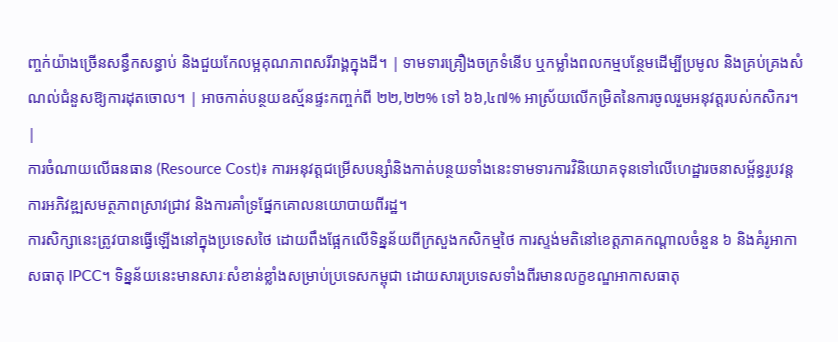ញ្ចក់យ៉ាងច្រើនសន្ធឹកសន្ធាប់ និងជួយកែលម្អគុណភាពសរីរាង្គក្នុងដី។ | ទាមទារគ្រឿងចក្រទំនើប ឬកម្លាំងពលកម្មបន្ថែមដើម្បីប្រមូល និងគ្រប់គ្រងសំណល់ជំនួសឱ្យការដុតចោល។ | អាចកាត់បន្ថយឧស្ម័នផ្ទះកញ្ចក់ពី ២២,២២% ទៅ ៦៦,៤៧% អាស្រ័យលើកម្រិតនៃការចូលរួមអនុវត្តរបស់កសិករ។ |
ការចំណាយលើធនធាន (Resource Cost)៖ ការអនុវត្តជម្រើសបន្សាំនិងកាត់បន្ថយទាំងនេះទាមទារការវិនិយោគទុនទៅលើហេដ្ឋារចនាសម្ព័ន្ធរូបវន្ត ការអភិវឌ្ឍសមត្ថភាពស្រាវជ្រាវ និងការគាំទ្រផ្នែកគោលនយោបាយពីរដ្ឋ។
ការសិក្សានេះត្រូវបានធ្វើឡើងនៅក្នុងប្រទេសថៃ ដោយពឹងផ្អែកលើទិន្នន័យពីក្រសួងកសិកម្មថៃ ការស្ទង់មតិនៅខេត្តភាគកណ្តាលចំនួន ៦ និងគំរូអាកាសធាតុ IPCC។ ទិន្នន័យនេះមានសារៈសំខាន់ខ្លាំងសម្រាប់ប្រទេសកម្ពុជា ដោយសារប្រទេសទាំងពីរមានលក្ខខណ្ឌអាកាសធាតុ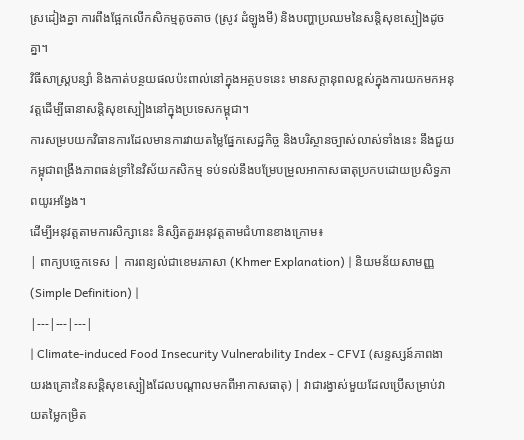ស្រដៀងគ្នា ការពឹងផ្អែកលើកសិកម្មតូចតាច (ស្រូវ ដំឡូងមី) និងបញ្ហាប្រឈមនៃសន្តិសុខស្បៀងដូចគ្នា។
វិធីសាស្ត្របន្សាំ និងកាត់បន្ថយផលប៉ះពាល់នៅក្នុងអត្ថបទនេះ មានសក្តានុពលខ្ពស់ក្នុងការយកមកអនុវត្តដើម្បីធានាសន្តិសុខស្បៀងនៅក្នុងប្រទេសកម្ពុជា។
ការសម្របយកវិធានការដែលមានការវាយតម្លៃផ្នែកសេដ្ឋកិច្ច និងបរិស្ថានច្បាស់លាស់ទាំងនេះ នឹងជួយកម្ពុជាពង្រឹងភាពធន់ទ្រាំនៃវិស័យកសិកម្ម ទប់ទល់នឹងបម្រែបម្រួលអាកាសធាតុប្រកបដោយប្រសិទ្ធភាពយូរអង្វែង។
ដើម្បីអនុវត្តតាមការសិក្សានេះ និស្សិតគួរអនុវត្តតាមជំហានខាងក្រោម៖
| ពាក្យបច្ចេកទេស | ការពន្យល់ជាខេមរភាសា (Khmer Explanation) | និយមន័យសាមញ្ញ (Simple Definition) |
|---|---|---|
| Climate-induced Food Insecurity Vulnerability Index - CFVI (សន្ទស្សន៍ភាពងាយរងគ្រោះនៃសន្តិសុខស្បៀងដែលបណ្តាលមកពីអាកាសធាតុ) | វាជារង្វាស់មួយដែលប្រើសម្រាប់វាយតម្លៃកម្រិត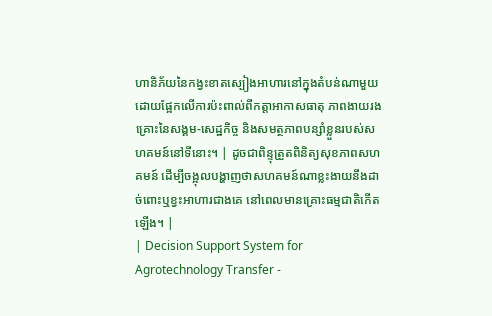ហានិភ័យនៃកង្វះខាតស្បៀងអាហារនៅក្នុងតំបន់ណាមួយ ដោយផ្អែកលើការប៉ះពាល់ពីកត្តាអាកាសធាតុ ភាពងាយរងគ្រោះនៃសង្គម-សេដ្ឋកិច្ច និងសមត្ថភាពបន្សាំខ្លួនរបស់សហគមន៍នៅទីនោះ។ | ដូចជាពិន្ទុត្រួតពិនិត្យសុខភាពសហគមន៍ ដើម្បីចង្អុលបង្ហាញថាសហគមន៍ណាខ្លះងាយនឹងដាច់ពោះឬខ្វះអាហារជាងគេ នៅពេលមានគ្រោះធម្មជាតិកើតឡើង។ |
| Decision Support System for Agrotechnology Transfer -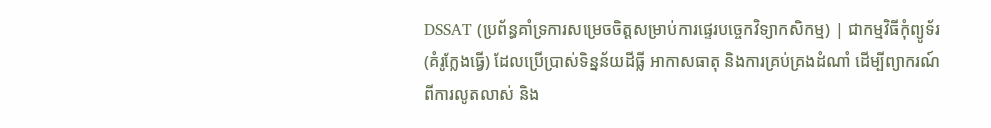DSSAT (ប្រព័ន្ធគាំទ្រការសម្រេចចិត្តសម្រាប់ការផ្ទេរបច្ចេកវិទ្យាកសិកម្ម) | ជាកម្មវិធីកុំព្យូទ័រ (គំរូក្លែងធ្វើ) ដែលប្រើប្រាស់ទិន្នន័យដីធ្លី អាកាសធាតុ និងការគ្រប់គ្រងដំណាំ ដើម្បីព្យាករណ៍ពីការលូតលាស់ និង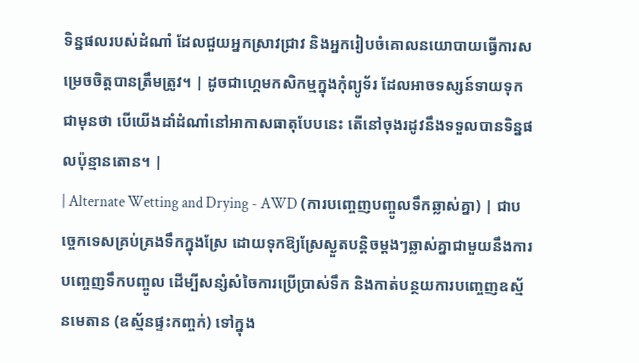ទិន្នផលរបស់ដំណាំ ដែលជួយអ្នកស្រាវជ្រាវ និងអ្នករៀបចំគោលនយោបាយធ្វើការសម្រេចចិត្តបានត្រឹមត្រូវ។ | ដូចជាហ្គេមកសិកម្មក្នុងកុំព្យូទ័រ ដែលអាចទស្សន៍ទាយទុកជាមុនថា បើយើងដាំដំណាំនៅអាកាសធាតុបែបនេះ តើនៅចុងរដូវនឹងទទួលបានទិន្នផលប៉ុន្មានតោន។ |
| Alternate Wetting and Drying - AWD (ការបញ្ចេញបញ្ចូលទឹកឆ្លាស់គ្នា) | ជាបច្ចេកទេសគ្រប់គ្រងទឹកក្នុងស្រែ ដោយទុកឱ្យស្រែស្ងួតបន្តិចម្ដងៗឆ្លាស់គ្នាជាមួយនឹងការបញ្ចេញទឹកបញ្ចូល ដើម្បីសន្សំសំចៃការប្រើប្រាស់ទឹក និងកាត់បន្ថយការបញ្ចេញឧស្ម័នមេតាន (ឧស្ម័នផ្ទះកញ្ចក់) ទៅក្នុង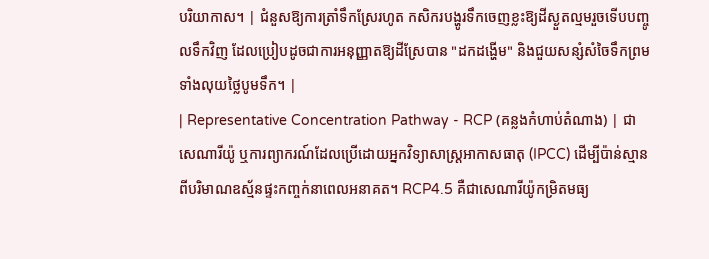បរិយាកាស។ | ជំនួសឱ្យការត្រាំទឹកស្រែរហូត កសិករបង្ហូរទឹកចេញខ្លះឱ្យដីស្ងួតល្មមរួចទើបបញ្ចូលទឹកវិញ ដែលប្រៀបដូចជាការអនុញ្ញាតឱ្យដីស្រែបាន "ដកដង្ហើម" និងជួយសន្សំសំចៃទឹកព្រមទាំងលុយថ្លៃបូមទឹក។ |
| Representative Concentration Pathway - RCP (គន្លងកំហាប់តំណាង) | ជាសេណារីយ៉ូ ឬការព្យាករណ៍ដែលប្រើដោយអ្នកវិទ្យាសាស្ត្រអាកាសធាតុ (IPCC) ដើម្បីប៉ាន់ស្មានពីបរិមាណឧស្ម័នផ្ទះកញ្ចក់នាពេលអនាគត។ RCP4.5 គឺជាសេណារីយ៉ូកម្រិតមធ្យ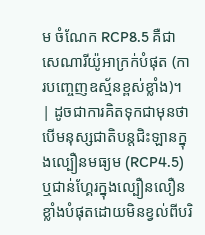ម ចំណែក RCP8.5 គឺជាសេណារីយ៉ូអាក្រក់បំផុត (ការបញ្ចេញឧស្ម័នខ្ពស់ខ្លាំង)។ | ដូចជាការគិតទុកជាមុនថា បើមនុស្សជាតិបន្តជិះឡានក្នុងល្បឿនមធ្យម (RCP4.5) ឬជាន់ហ្គែរក្នុងល្បឿនលឿនខ្លាំងបំផុតដោយមិនខ្វល់ពីបរិ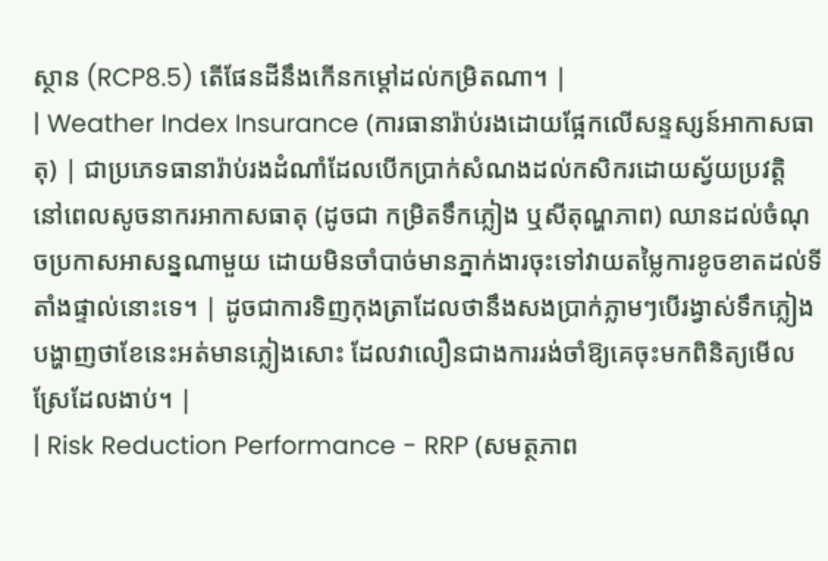ស្ថាន (RCP8.5) តើផែនដីនឹងកើនកម្ដៅដល់កម្រិតណា។ |
| Weather Index Insurance (ការធានារ៉ាប់រងដោយផ្អែកលើសន្ទស្សន៍អាកាសធាតុ) | ជាប្រភេទធានារ៉ាប់រងដំណាំដែលបើកប្រាក់សំណងដល់កសិករដោយស្វ័យប្រវត្តិ នៅពេលសូចនាករអាកាសធាតុ (ដូចជា កម្រិតទឹកភ្លៀង ឬសីតុណ្ហភាព) ឈានដល់ចំណុចប្រកាសអាសន្នណាមួយ ដោយមិនចាំបាច់មានភ្នាក់ងារចុះទៅវាយតម្លៃការខូចខាតដល់ទីតាំងផ្ទាល់នោះទេ។ | ដូចជាការទិញកុងត្រាដែលថានឹងសងប្រាក់ភ្លាមៗបើរង្វាស់ទឹកភ្លៀងបង្ហាញថាខែនេះអត់មានភ្លៀងសោះ ដែលវាលឿនជាងការរង់ចាំឱ្យគេចុះមកពិនិត្យមើលស្រែដែលងាប់។ |
| Risk Reduction Performance - RRP (សមត្ថភាព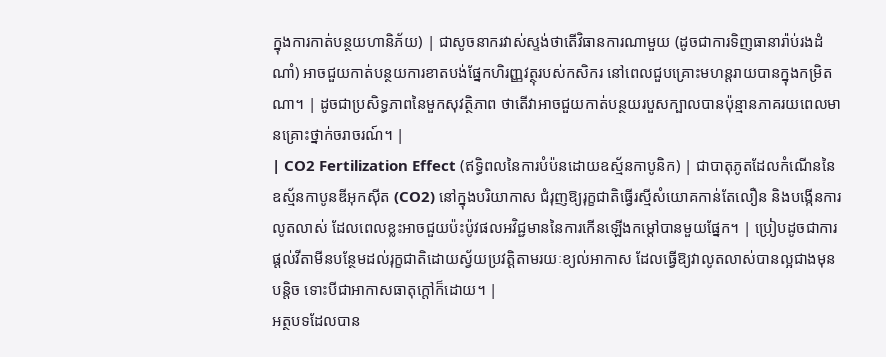ក្នុងការកាត់បន្ថយហានិភ័យ) | ជាសូចនាករវាស់ស្ទង់ថាតើវិធានការណាមួយ (ដូចជាការទិញធានារ៉ាប់រងដំណាំ) អាចជួយកាត់បន្ថយការខាតបង់ផ្នែកហិរញ្ញវត្ថុរបស់កសិករ នៅពេលជួបគ្រោះមហន្តរាយបានក្នុងកម្រិតណា។ | ដូចជាប្រសិទ្ធភាពនៃមួកសុវត្ថិភាព ថាតើវាអាចជួយកាត់បន្ថយរបួសក្បាលបានប៉ុន្មានភាគរយពេលមានគ្រោះថ្នាក់ចរាចរណ៍។ |
| CO2 Fertilization Effect (ឥទ្ធិពលនៃការបំប៉នដោយឧស្ម័នកាបូនិក) | ជាបាតុភូតដែលកំណើននៃឧស្ម័នកាបូនឌីអុកស៊ីត (CO2) នៅក្នុងបរិយាកាស ជំរុញឱ្យរុក្ខជាតិធ្វើរស្មីសំយោគកាន់តែលឿន និងបង្កើនការលូតលាស់ ដែលពេលខ្លះអាចជួយប៉ះប៉ូវផលអវិជ្ជមាននៃការកើនឡើងកម្ដៅបានមួយផ្នែក។ | ប្រៀបដូចជាការផ្តល់វីតាមីនបន្ថែមដល់រុក្ខជាតិដោយស្វ័យប្រវត្តិតាមរយៈខ្យល់អាកាស ដែលធ្វើឱ្យវាលូតលាស់បានល្អជាងមុនបន្តិច ទោះបីជាអាកាសធាតុក្តៅក៏ដោយ។ |
អត្ថបទដែលបាន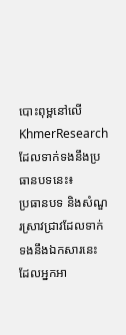បោះពុម្ពនៅលើ KhmerResearch ដែលទាក់ទងនឹងប្រធានបទនេះ៖
ប្រធានបទ និងសំណួរស្រាវជ្រាវដែលទាក់ទងនឹងឯកសារនេះ ដែលអ្នកអា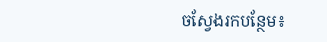ចស្វែងរកបន្ថែម៖